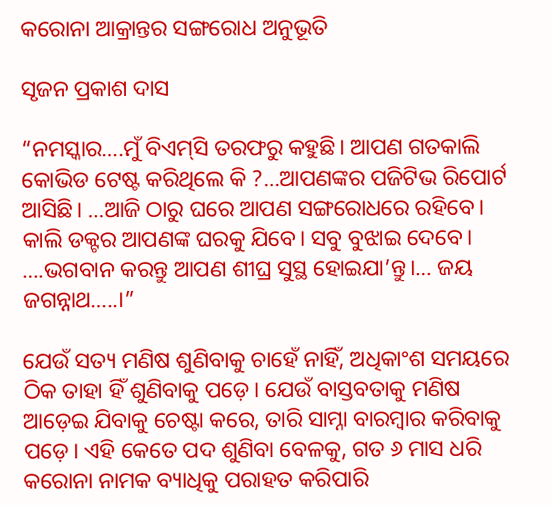କରୋନା ଆକ୍ରାନ୍ତର ସଙ୍ଗରୋଧ ଅନୁଭୂତି

ସୃଜନ ପ୍ରକାଶ ଦାସ

“ନମସ୍କାର….ମୁଁ ବିଏମ୍‌ସି ତରଫରୁ କହୁଛି। ଆପଣ ଗତକାଲି କୋଭିଡ ଟେଷ୍ଟ କରିଥିଲେ କି ?…ଆପଣଙ୍କର ପଜିଟିଭ ରିପୋର୍ଟ ଆସିଛି। …ଆଜି ଠାରୁ ଘରେ ଆପଣ ସଙ୍ଗରୋଧରେ ରହିବେ। କାଲି ଡକ୍ଟର ଆପଣଙ୍କ ଘରକୁ ଯିବେ। ସବୁ ବୁଝାଇ ଦେବେ। ….ଭଗବାନ କରନ୍ତୁ ଆପଣ ଶୀଘ୍ର ସୁସ୍ଥ ହୋଇଯା’ନ୍ତୁ।… ଜୟ ଜଗନ୍ନାଥ…..।”

ଯେଉଁ ସତ୍ୟ ମଣିଷ ଶୁଣିବାକୁ ଚାହେଁ ନାହିଁ, ଅଧିକାଂଶ ସମୟରେ ଠିକ ତାହା ହିଁ ଶୁଣିବାକୁ ପଡ଼େ। ଯେଉଁ ବାସ୍ତବତାକୁ ମଣିଷ ଆଡ଼େଇ ଯିବାକୁ ଚେଷ୍ଟା କରେ, ତାରି ସାମ୍ନା ବାରମ୍ବାର କରିବାକୁ ପଡ଼େ। ଏହି କେତେ ପଦ ଶୁଣିବା ବେଳକୁ, ଗତ ୬ ମାସ ଧରି କରୋନା ନାମକ ବ୍ୟାଧିକୁ ପରାହତ କରିପାରି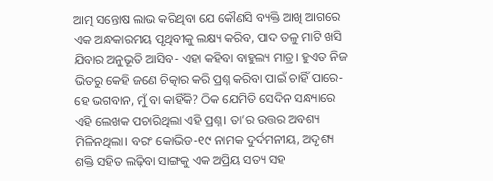ଆତ୍ମ ସନ୍ତୋଷ ଲାଭ କରିଥିବା ଯେ କୌଣସି ବ୍ୟକ୍ତି ଆଖି ଆଗରେ ଏକ ଅନ୍ଧକାରମୟ ପୃଥିବୀକୁ ଲକ୍ଷ୍ୟ କରିବ, ପାଦ ତଳୁ ମାଟି ଖସି ଯିବାର ଅନୁଭୂତି ଆସିବ- ଏହା କହିବା ବାହୁଲ୍ୟ ମାତ୍ର। ହୁଏତ ନିଜ ଭିତରୁ କେହି ଜଣେ ଚିତ୍କାର କରି ପ୍ରଶ୍ନ କରିବା ପାଇଁ ଚାହିଁ ପାରେ- ହେ ଭଗବାନ, ମୁଁ ବା କାହିଁକି? ଠିକ ଯେମିତି ସେଦିନ ସନ୍ଧ୍ୟାରେ ଏହି ଲେଖକ ପଚାରିଥିଲା ଏହି ପ୍ରଶ୍ନ। ତା’ର ଉତ୍ତର ଅବଶ୍ୟ ମିଳିନଥିଲା। ବରଂ କୋଭିଡ-୧୯ ନାମକ ଦୁର୍ଦମନୀୟ, ଅଦୃଶ୍ୟ ଶକ୍ତି ସହିତ ଲଢ଼ିବା ସାଙ୍ଗକୁ ଏକ ଅପ୍ରିୟ ସତ୍ୟ ସହ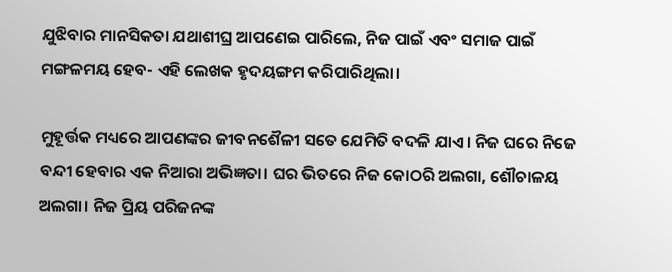ଯୁଝିବାର ମାନସିକତା ଯଥାଶୀଘ୍ର ଆପଣେଇ ପାରିଲେ, ନିଜ ପାଇଁ ଏବଂ ସମାଜ ପାଇଁ ମଙ୍ଗଳମୟ ହେବ- ଏହି ଲେଖକ ହୃଦୟଙ୍ଗମ କରିପାରିଥିଲା।

ମୁହୂର୍ତ୍ତକ ମଧ୍ୟରେ ଆପଣଙ୍କର ଜୀବନଶୈଳୀ ସତେ ଯେମିତି ବଦଳି ଯାଏ। ନିଜ ଘରେ ନିଜେ ବନ୍ଦୀ ହେବାର ଏକ ନିଆରା ଅଭିଜ୍ଞତା। ଘର ଭିତରେ ନିଜ କୋଠରି ଅଲଗା, ଶୌଚାଳୟ ଅଲଗା। ନିଜ ପ୍ରିୟ ପରିଜନଙ୍କ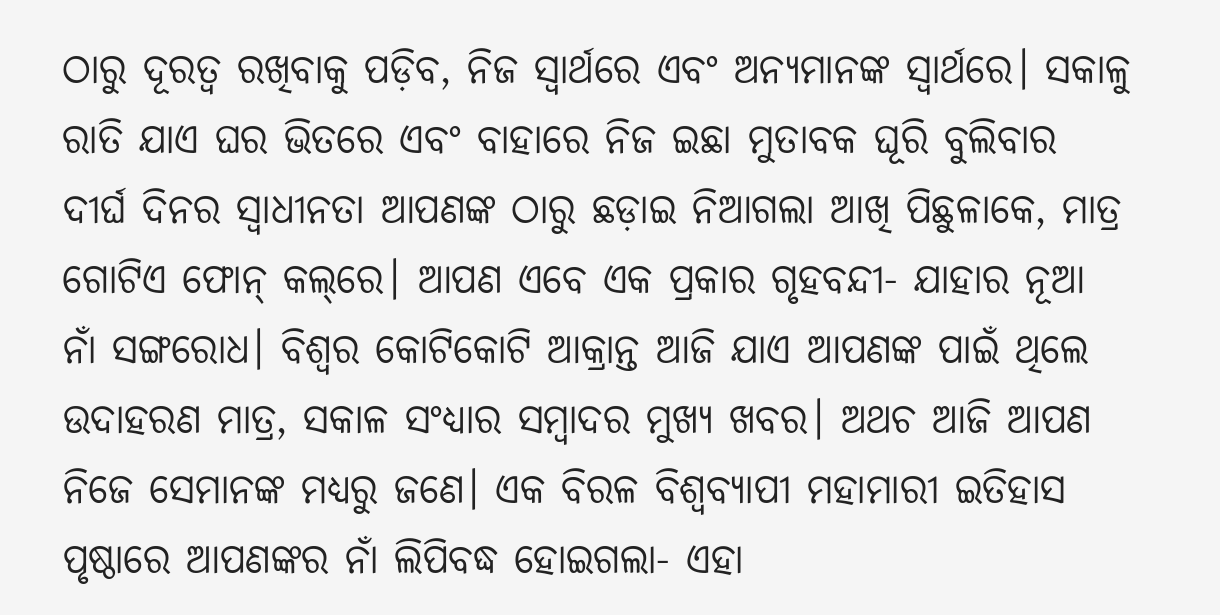ଠାରୁ ଦୂରତ୍ୱ ରଖିବାକୁ ପଡ଼ିବ, ନିଜ ସ୍ୱାର୍ଥରେ ଏବଂ ଅନ୍ୟମାନଙ୍କ ସ୍ୱାର୍ଥରେ। ସକାଳୁ ରାତି ଯାଏ ଘର ଭିତରେ ଏବଂ ବାହାରେ ନିଜ ଇଛା ମୁତାବକ ଘୂରି ବୁଲିବାର ଦୀର୍ଘ ଦିନର ସ୍ୱାଧୀନତା ଆପଣଙ୍କ ଠାରୁ ଛଡ଼ାଇ ନିଆଗଲା ଆଖି ପିଛୁଳାକେ, ମାତ୍ର ଗୋଟିଏ ଫୋନ୍‌ କଲ୍‌ରେ। ଆପଣ ଏବେ ଏକ ପ୍ରକାର ଗୃହବନ୍ଦୀ- ଯାହାର ନୂଆ ନାଁ ସଙ୍ଗରୋଧ। ବିଶ୍ୱର କୋଟିକୋଟି ଆକ୍ରାନ୍ତ ଆଜି ଯାଏ ଆପଣଙ୍କ ପାଇଁ ଥିଲେ ଉଦାହରଣ ମାତ୍ର, ସକାଳ ସଂଧ୍ୟାର ସମ୍ବାଦର ମୁଖ୍ୟ ଖବର। ଅଥଚ ଆଜି ଆପଣ ନିଜେ ସେମାନଙ୍କ ମଧ୍ୟରୁ ଜଣେ। ଏକ ବିରଳ ବିଶ୍ବବ୍ୟାପୀ ମହାମାରୀ ଇତିହାସ ପୃଷ୍ଠାରେ ଆପଣଙ୍କର ନାଁ ଲିପିବଦ୍ଧ ହୋଇଗଲା- ଏହା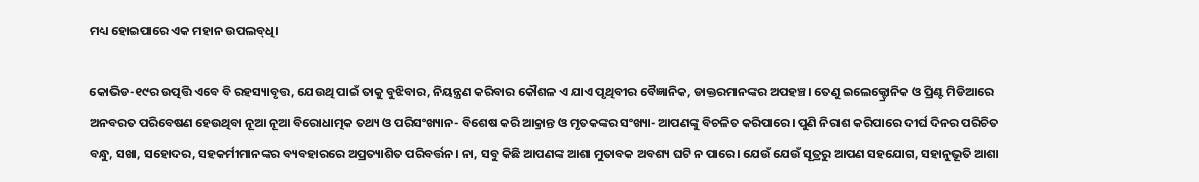ମଧ୍ୟ ହୋଇପାରେ ଏକ ମହାନ ଉପଲବ୍‌ଧି।

କୋଭିଡ-୧୯ର ଉତ୍ପତ୍ତି ଏବେ ବି ରହସ୍ୟାବୃତ୍ତ, ଯେଉଥି ପାଇଁ ତାକୁ ବୁଝିବାର, ନିୟନ୍ତ୍ରଣ କରିବାର କୌଶଳ ଏ ଯାଏ ପୃଥିବୀର ବୈଜ୍ଞାନିକ, ଡାକ୍ତରମାନଙ୍କର ଅପହଞ୍ଚ। ତେଣୁ ଇଲେକ୍ଟ୍ରୋନିକ ଓ ପ୍ରିଣ୍ଟ ମିଡିଆରେ ଅନବରତ ପରିବେଷଣ ହେଉଥିବା ନୂଆ ନୂଆ ବିରୋଧାତ୍ମକ ତଥ୍ୟ ଓ ପରିସଂଖ୍ୟାନ- ବିଶେଷ କରି ଆକ୍ରାନ୍ତ ଓ ମୃତକଙ୍କର ସଂଖ୍ୟା- ଆପଣଙ୍କୁ ବିଚଳିତ କରିପାରେ। ପୁଣି ନିରାଶ କରିପାରେ ଦୀର୍ଘ ଦିନର ପରିଚିତ ବନ୍ଧୁ, ସଖା, ସହୋଦର, ସହକର୍ମୀମାନଙ୍କର ବ୍ୟବହାରରେ ଅପ୍ରତ୍ୟାଶିତ ପରିବର୍ତ୍ତନ। ନା, ସବୁ କିଛି ଆପଣଙ୍କ ଆଶା ମୁତାବକ ଅବଶ୍ୟ ଘଟି ନ ପାରେ। ଯେଉଁ ଯେଉଁ ସୂତ୍ରରୁ ଆପଣ ସହଯୋଗ, ସହାନୁଭୂତି ଆଶା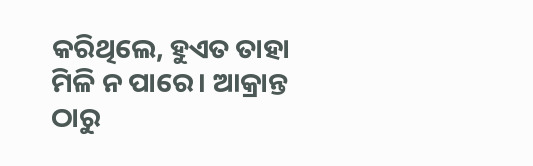କରିଥିଲେ, ହୁଏତ ତାହା ମିଳି ନ ପାରେ। ଆକ୍ରାନ୍ତ ଠାରୁ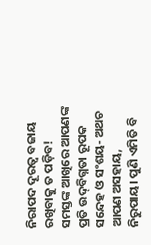ନିରାପଦ ଦୂରତ୍ୱ ବଜାୟ ରଖିବାକୁ ତ ପଡ଼ିବ! ସମସ୍ତଙ୍କ ଆଖିରେ ଆପଣଙ୍କ ପ୍ରତି ଉଦ୍‌ବିଗ୍ନତା ରୂପକ ସନ୍ଦେହ ଓ ସଂଶୟ- ଅଥଚ ଆପଣ ଅସହାୟ, ନିରୁପାୟ। ପୁଣି ଏମିତି ବି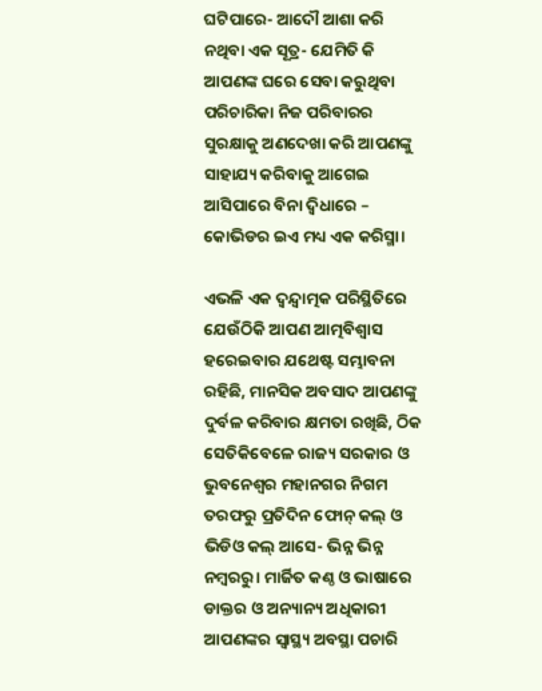ଘଟିପାରେ- ଆଦୌ ଆଶା କରି ନଥିବା ଏକ ସୂତ୍ର- ଯେମିତି କି ଆପଣଙ୍କ ଘରେ ସେବା କରୁଥିବା ପରିଚାରିକା ନିଜ ପରିବାରର ସୁରକ୍ଷାକୁ ଅଣଦେଖା କରି ଆପଣଙ୍କୁ ସାହାଯ୍ୟ କରିବାକୁ ଆଗେଇ ଆସିପାରେ ବିନା ଦ୍ବିଧାରେ – କୋଭିଡର ଇଏ ମଧ୍ୟ ଏକ କରିସ୍ମା।

ଏଭଳି ଏକ ଦ୍ବନ୍ଦ୍ବାତ୍ମକ ପରିସ୍ଥିତିରେ ଯେଉଁଠିକି ଆପଣ ଆତ୍ମବିଶ୍ୱାସ ହରେଇବାର ଯଥେଷ୍ଟ ସମ୍ଭାବନା ରହିଛି, ମାନସିକ ଅବସାଦ ଆପଣଙ୍କୁ ଦୁର୍ବଳ କରିବାର କ୍ଷମତା ରଖିଛି, ଠିକ ସେତିକିବେଳେ ରାଜ୍ୟ ସରକାର ଓ ଭୁବନେଶ୍ୱର ମହାନଗର ନିଗମ ତରଫରୁ ପ୍ରତିଦିନ ଫୋନ୍‌ କଲ୍‌ ଓ ଭିଡିଓ କଲ୍‌ ଆସେ- ଭିନ୍ନ ଭିନ୍ନ ନମ୍ବରରୁ। ମାର୍ଜିତ କଣ୍ଠ ଓ ଭାଷାରେ ଡାକ୍ତର ଓ ଅନ୍ୟାନ୍ୟ ଅଧିକାରୀ ଆପଣଙ୍କର ସ୍ୱାସ୍ଥ୍ୟ ଅବସ୍ଥା ପଚାରି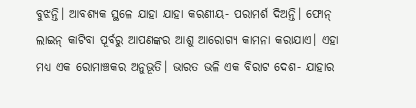ବୁଝନ୍ତି। ଆବଶ୍ୟକ ସ୍ଥଳେ ଯାହା ଯାହା କରଣୀୟ- ପରାମର୍ଶ ଦିଅନ୍ତି। ଫୋନ୍‌ ଲାଇନ୍‌ କାଟିବା ପୂର୍ବରୁ ଆପଣଙ୍କର ଆଶୁ ଆରୋଗ୍ୟ କାମନା କରାଯାଏ। ଏହା ମଧ୍ୟ ଏକ ରୋମାଞ୍ଚକର ଅନୁଭୂତି। ଭାରତ ଭଳି ଏକ ବିରାଟ ଦେଶ- ଯାହାର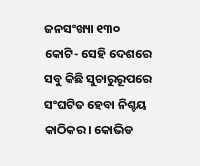ଜନସଂଖ୍ୟା ୧୩୦ କୋଟି- ସେହି ଦେଶରେ ସବୁ କିଛି ସୁଚାରୁରୂପରେ ସଂଘଟିତ ହେବା ନିଶ୍ଚୟ କାଠିକର। କୋଭିଡ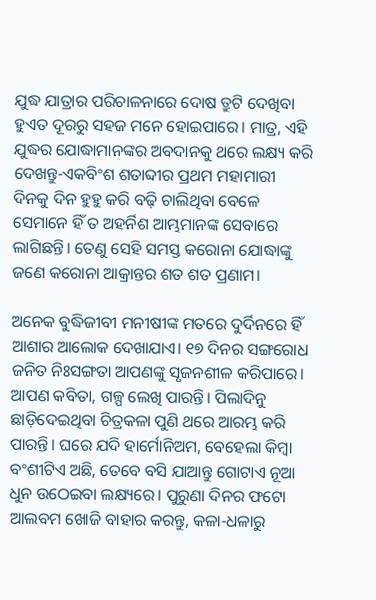ଯୁଦ୍ଧ ଯାତ୍ରାର ପରିଚାଳନାରେ ଦୋଷ ତ୍ରୁଟି ଦେଖିବା ହୁଏତ ଦୂରରୁ ସହଜ ମନେ ହୋଇପାରେ। ମାତ୍ର, ଏହି ଯୁଦ୍ଧର ଯୋଦ୍ଧାମାନଙ୍କର ଅବଦାନକୁ ଥରେ ଲକ୍ଷ୍ୟ କରି ଦେଖନ୍ତୁ-ଏକବିଂଶ ଶତାବ୍ଦୀର ପ୍ରଥମ ମହାମାରୀ ଦିନକୁ ଦିନ ହୁହୁ କରି ବଢ଼ି ଚାଲିଥିବା ବେଳେ ସେମାନେ ହିଁ ତ ଅହର୍ନିଶ ଆମ୍ଭମାନଙ୍କ ସେବାରେ ଲାଗିଛନ୍ତି। ତେଣୁ ସେହି ସମସ୍ତ କରୋନା ଯୋଦ୍ଧାଙ୍କୁ ଜଣେ କରୋନା ଆକ୍ରାନ୍ତର ଶତ ଶତ ପ୍ରଣାମ।

ଅନେକ ବୁଦ୍ଧିଜୀବୀ ମନୀଷୀଙ୍କ ମତରେ ଦୁର୍ଦିନରେ ହିଁ ଆଶାର ଆଲୋକ ଦେଖାଯାଏ। ୧୭ ଦିନର ସଙ୍ଗରୋଧ ଜନିତ ନିଃସଙ୍ଗତା ଆପଣଙ୍କୁ ସୃଜନଶୀଳ କରିପାରେ। ଆପଣ କବିତା, ଗଳ୍ପ ଲେଖି ପାରନ୍ତି। ପିଲାଦିନୁ ଛାଡ଼ିଦେଇଥିବା ଚିତ୍ରକଳା ପୁଣି ଥରେ ଆରମ୍ଭ କରି ପାରନ୍ତି। ଘରେ ଯଦି ହାର୍ମୋନିଅମ, ବେହେଲା କିମ୍ବା ବଂଶୀଟିଏ ଅଛି, ତେବେ ବସି ଯାଆନ୍ତୁ ଗୋଟାଏ ନୂଆ ଧୁନ ଉଠେଇବା ଲକ୍ଷ୍ୟରେ। ପୁରୁଣା ଦିନର ଫଟୋ ଆଲବମ ଖୋଜି ବାହାର କରନ୍ତୁ, କଳା-ଧଳାରୁ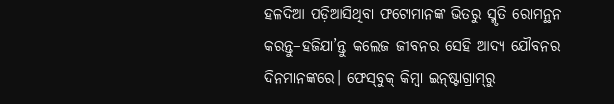ହଳଦିଆ ପଡ଼ିଆସିଥିବା ଫଟୋମାନଙ୍କ ଭିତରୁ ସ୍ମୃତି ରୋମନ୍ଥନ କରନ୍ତୁ–ହଜିଯା’ନ୍ତୁ କଲେଜ ଜୀବନର ସେହି ଆଦ୍ୟ ଯୌବନର ଦିନମାନଙ୍କରେ। ଫେସ୍‌ବୁକ୍‌ କିମ୍ବା ଇନ୍‌ଷ୍ଟାଗ୍ରାମ୍‌ରୁ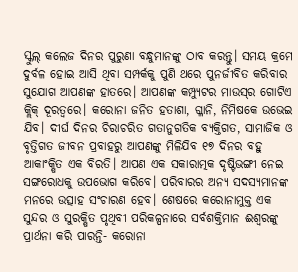ସ୍କୁଲ୍‌ କଲେଜ ଦିନର ପୁରୁଣା ବନ୍ଧୁମାନଙ୍କୁ ଠାବ କରନ୍ତୁ। ସମୟ କ୍ରମେ ଦୁର୍ବଳ ହୋଇ ଆସି ଥିବା ସମ୍ପର୍କକୁ ପୁଣି ଥରେ ପୁନର୍ଜୀବିତ କରିବାର ସୁଯୋଗ ଆପଣଙ୍କ ହାତରେ। ଆପଣଙ୍କ କମ୍ପ୍ୟୁଟର ମାଉସ୍‌ର ଗୋଟିଏ କ୍ଲିକ୍‌ ଦୂରତ୍ବରେ। କରୋନା ଜନିତ ହତାଶା, ଗ୍ଳାନି, ନିମିଷକେ ଉଭେଇ ଯିବ। ଦୀର୍ଘ ଦିନର ଚିରାଚରିତ ଗତାନୁଗତିକ ବ୍ୟକ୍ତିଗତ, ସାମାଜିକ ଓ ବୃତ୍ତିଗତ ଜୀବନ ପ୍ରବାହରୁ ଆପଣଙ୍କୁ ମିଳିଯିବ ୧୭ ଦିନର ବହୁ ଆକାଂକ୍ଷିତ ଏକ ବିରତି। ଆପଣ ଏକ ସକାରାତ୍ମକ ଦୃଷ୍ଟିଭଙ୍ଗୀ ନେଇ ସଙ୍ଗରୋଧକୁ ଉପଭୋଗ କରିବେ। ପରିବାରର ଅନ୍ୟ ସଦସ୍ୟମାନଙ୍କ ମନରେ ଉତ୍ସାହ ସଂଚାରଣ ହେବ। ଶେଷରେ କରୋନାମୁକ୍ତ ଏକ ସୁନ୍ଦର ଓ ସୁରକ୍ଷିତ ପୃଥିବୀ ପରିକଳ୍ପନାରେ ସର୍ବଶକ୍ତିମାନ ଈଶ୍ୱରଙ୍କୁ ପ୍ରାର୍ଥନା କରି ପାରନ୍ତି- କରୋନା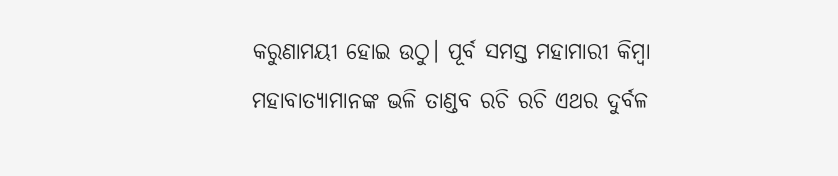କରୁଣାମୟୀ ହୋଇ ଉଠୁ। ପୂର୍ବ ସମସ୍ତ ମହାମାରୀ କିମ୍ବା ମହାବାତ୍ୟାମାନଙ୍କ ଭଳି ତାଣ୍ଡବ ରଚି ରଚି ଏଥର ଦୁର୍ବଳ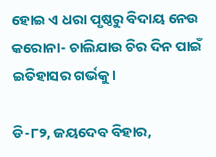ହୋଇ ଏ ଧରା ପୃଷ୍ଠରୁ ବିଦାୟ ନେଉ କରୋନା- ଚାଲିଯାଉ ଚିର ଦିନ ପାଇଁ ଇତିହାସର ଗର୍ଭକୁ।

ଡି-୮୨, ଜୟଦେବ ବିହାର,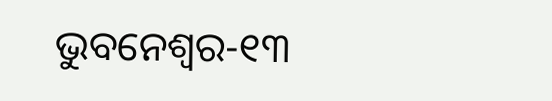ଭୁବନେଶ୍ୱର-୧୩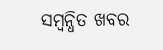ସମ୍ବନ୍ଧିତ ଖବର